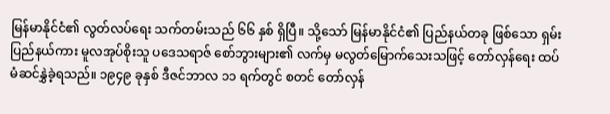မြန်မာနိုင်ငံ၏ လွတ်လပ်ရေး သက်တမ်းသည် ၆၆ နှစ် ရှိပြီ။ သို့သော် မြန်မာနိုင်ငံ၏ ပြည်နယ်တခု ဖြစ်သော ရှမ်းပြည်နယ်ကား မူလအုပ်စိုးသူ ပဒေသရာဇ် စော်ဘွားများ၏ လက်မှ မလွတ်မြောက်သေးသဖြင့် တော်လှန်ရေး ထပ်မံဆင်နွှဲခဲ့ရသည်။ ၁၉၄၉ ခုနှစ် ဒီဇင်ဘာလ ၁၁ ရက်တွင် စတင် တော်လှန်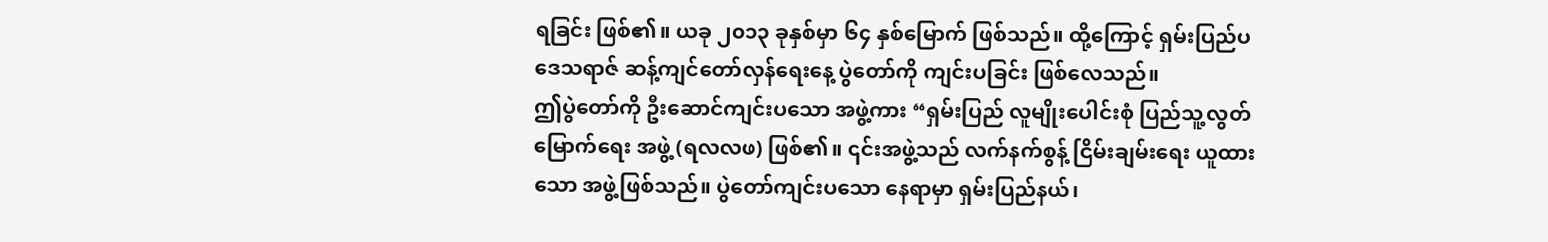ရခြင်း ဖြစ်၏။ ယခု ၂၀၁၃ ခုနှစ်မှာ ၆၄ နှစ်မြောက် ဖြစ်သည်။ ထို့ကြောင့် ရှမ်းပြည်ပဒေသရာဇ် ဆန့်ကျင်တော်လှန်ရေးနေ့ ပွဲတော်ကို ကျင်းပခြင်း ဖြစ်လေသည်။
ဤပွဲတော်ကို ဦးဆောင်ကျင်းပသော အဖွဲ့ကား “ရှမ်းပြည် လူမျိုးပေါင်းစုံ ပြည်သူ့လွတ်မြောက်ရေး အဖွဲ့ (ရလလဖ) ဖြစ်၏။ ၎င်းအဖွဲ့သည် လက်နက်စွန့် ငြိမ်းချမ်းရေး ယူထားသော အဖွဲ့ဖြစ်သည်။ ပွဲတော်ကျင်းပသော နေရာမှာ ရှမ်းပြည်နယ်၊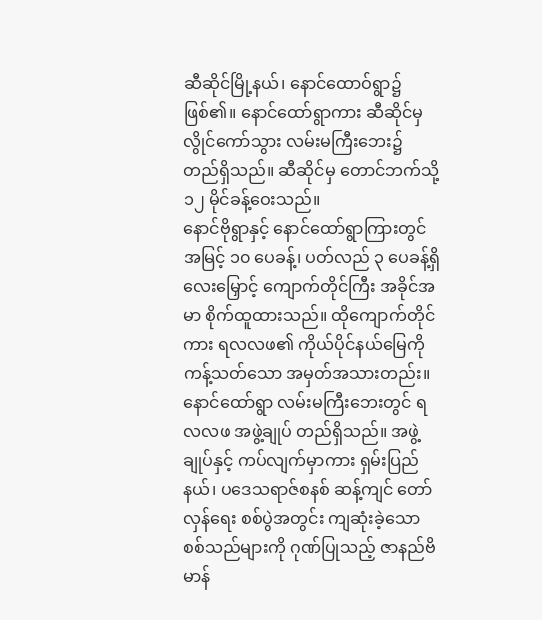ဆီဆိုင်မြို့နယ်၊ နောင်ထောဝ်ရွာ၌ ဖြစ်၏။ နောင်ထော်ရွာကား ဆီဆိုင်မှ လွိုင်ကော်သွား လမ်းမကြီးဘေး၌ တည်ရှိသည်။ ဆီဆိုင်မှ တောင်ဘက်သို့ ၁၂ မိုင်ခန့်ဝေးသည်။
နောင်ဗိုရွာနှင့် နောင်ထော်ရွာကြားတွင် အမြင့် ၁၀ ပေခန့်၊ ပတ်လည် ၃ ပေခန့်ရှိ လေးမြှောင့် ကျောက်တိုင်ကြီး အခိုင်အမာ စိုက်ထူထားသည်။ ထိုကျောက်တိုင်ကား ရလလဖ၏ ကိုယ်ပိုင်နယ်မြေကို ကန့်သတ်သော အမှတ်အသားတည်း။
နောင်ထော်ရွာ လမ်းမကြီးဘေးတွင် ရလလဖ အဖွဲ့ချုပ် တည်ရှိသည်။ အဖွဲ့ချုပ်နှင့် ကပ်လျက်မှာကား ရှမ်းပြည်နယ်၊ ပဒေသရာဇ်စနစ် ဆန့်ကျင် တော်လှန်ရေး စစ်ပွဲအတွင်း ကျဆုံးခဲ့သော စစ်သည်များကို ဂုဏ်ပြုသည့် ဇာနည်ဗိမာန်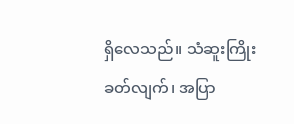ရှိလေသည်။ သံဆူးကြိုး ခတ်လျက်၊ အပြာ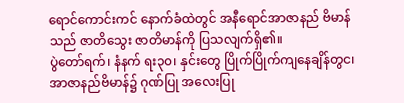ရောင်ကောင်းကင် နောက်ခံထဲတွင် အနီရောင်အာဇာနည် ဗိမာန်သည် ဇာတိသွေး ဇာတိမာန်ကို ပြသလျက်ရှိ၏။
ပွဲတော်ရက်၊ နံနက် ရး၃၀၊ နှင်းတွေ ပြိုက်ပြိုက်ကျနေချိန်တွင၊ အာဇာနည်ဗိမာန်၌ ဂုဏ်ပြု အလေးပြု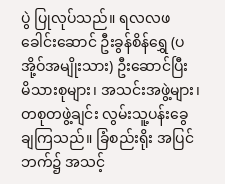ပွဲ ပြုလုပ်သည်။ ရလလဖ ခေါင်းဆောင် ဦးခွန်စိန်ရွှေ (ပအို့ဝ်အမျိုးသား) ဦးဆောင်ပြီး မိသားစုများ၊ အသင်းအဖွဲ့များ၊ တစုတဖွဲ့ချင်း လွမ်းသူ့ပန်းခွေ ချကြသည်။ ခြံစည်းရိုး အပြင်ဘက်၌ အသင့်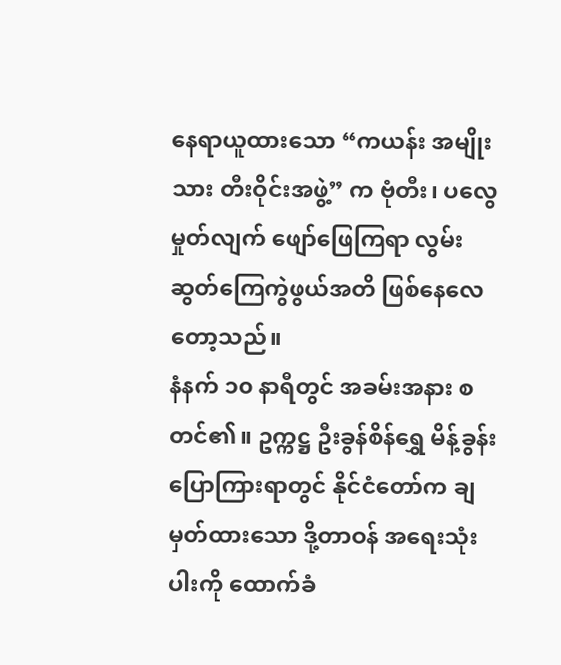နေရာယူထားသော “ကယန်း အမျိုးသား တီးဝိုင်းအဖွဲ့” က ဗုံတီး၊ ပလွေ မှုတ်လျက် ဖျော်ဖြေကြရာ လွမ်းဆွတ်ကြေကွဲဖွယ်အတိ ဖြစ်နေလေတော့သည်။
နံနက် ၁၀ နာရီတွင် အခမ်းအနား စတင်၏။ ဥက္ကဋ္ဌ ဦးခွန်စိန်ရွှေ မိန့်ခွန်းပြောကြားရာတွင် နိုင်ငံတော်က ချမှတ်ထားသော ဒို့တာဝန် အရေးသုံးပါးကို ထောက်ခံ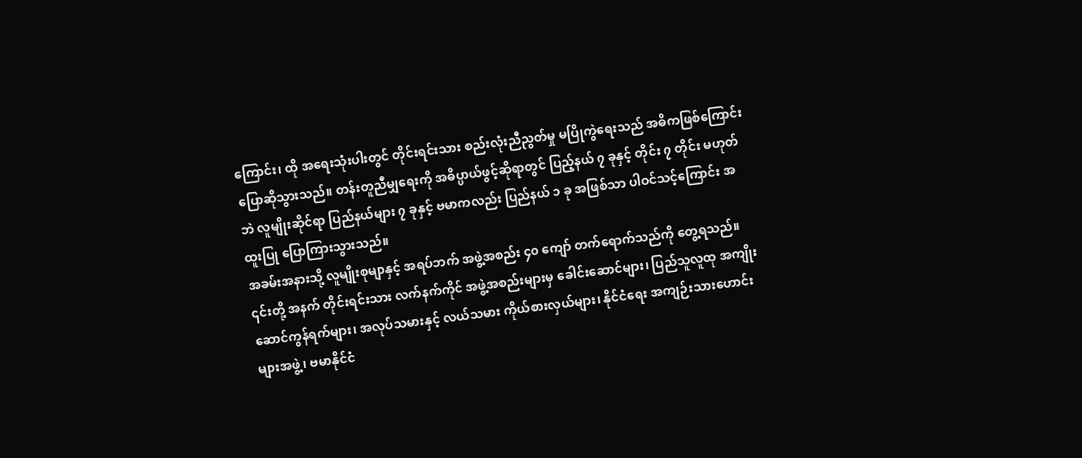ကြောင်း၊ ထို အရေးသုံးပါးတွင် တိုင်းရင်းသား စည်းလုံးညီညွတ်မှု မပြိုကွဲရေးသည် အဓိကဖြစ်ကြောင်း ပြောဆိုသွားသည်။ တန်းတူညီမျှရေးကို အဓိပ္ပာယ်ဖွင့်ဆိုရာတွင် ပြည့်နယ် ၇ ခုနှင့် တိုင်း ၇ တိုင်း မဟုတ်ဘဲ လူမျိုးဆိုင်ရာ ပြည်နယ်များ ၇ ခုနှင့် ဗမာကလည်း ပြည်နယ် ၁ ခု အဖြစ်သာ ပါဝင်သင့်ကြောင်း အထူးပြု ပြောကြားသွားသည်။
အခမ်းအနားသို့ လူမျိုးစုမျာနှင့် အရပ်ဘက် အဖွဲ့အစည်း ၄၀ ကျော် တက်ရောက်သည်ကို တွေ့ရသည်။ ၎င်းတို့ အနက် တိုင်းရင်းသား လက်နက်ကိုင် အဖွဲ့အစည်းများမှ ခေါင်းဆောင်များ၊ ပြည်သူလူထု အကျိုးဆောင်ကွန်ရက်များ၊ အလုပ်သမားနှင့် လယ်သမား ကိုယ်စားလှယ်များ၊ နိုင်ငံရေး အကျဉ်းသားဟောင်းများအဖွဲ့၊ ဗမာနိုင်ငံ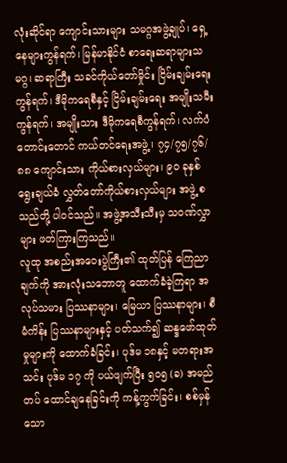လုံးဆိုင်ရာ ကျောင်းသားများ သမဂ္ဂအဖွဲ့ချုပ်၊ ရှေ့နေများကွန်ရက်၊ မြန်မာနိုင်ငံ စာရေးဆရာများသမဂ္ဂ၊ ဆရာကြီး သခင်ကိုယ်တော်မှိုင်း ငြိမ်းချမ်းရေး ကွန်ရက်၊ ဒီမိုကရေစီနှင့် ငြိမ်းချမ်းရေး အမျိုးသမီးကွန်ရက်၊ အမျိုးသား ဒီမိုကရေစီကွန်ရက်၊ လက်ပံတောင်းတောင် ကယ်တင်ရေးအဖွဲ့၊ ၇၄/၇၅/၇၆/၈၈ ကျောင်းသား ကိုယ်စားလှယ်များ၊ ၉၀ ခုနှစ် ရွေးချယ်ခံ လွှတ်တော်ကိုယ်စားလှယ်များ အဖွဲ့ စသည်တို့ ပါဝင်သည်။ အဖွဲ့အသီးသီးမှ သဝဏ်လွှာများ ဖတ်ကြားကြသည်။
လူထု အစည်းအဝေးပွဲကြီး၏ ထုတ်ပြန် ကြေညာချက်ကို အားလုံးသဘောတူ ထောက်ခံခဲ့ကြရာ အလုပ်သမား ပြဿနာများ၊ မြေယာ ပြဿနာများ၊ စီမံကိန်း ပြဿနာများနှင့် ပတ်သက်၍ ဆန္ဒဖော်ထုတ်မှုများကို ထောက်ခံခြင်း၊ ပုဒ်မ ၁၈နှင့် မတရားအသင်း ပုဒ်မ ၁၇ ကို ပယ်ဖျက်ပြီး ၅၀၅ (ခ) အမည်တပ် ထောင်ချနေခြင်းကို ကန့်ကွက်ခြင်း၊ စစ်မှန်သော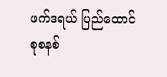ဖက်ဒရယ် ပြည်ထောင်စုစနစ်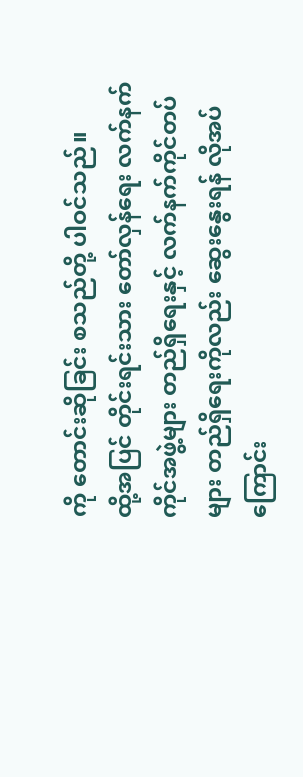ကို တောင်းဆိုခြင်း စသည်တို့ ပါဝင်သည်။
ထို့အပြင် တိုင်းရင်းသား တော်လှန်ရေး လက်နက်ကိုင်အဖွဲ့များ တည်ရှိရေးနှင့် လက်နက်ကိုင်တပ်များ တည်ရှိရေးကိုလည်း ဆွေးနွေးရန် လိုအပ်ကြောင်း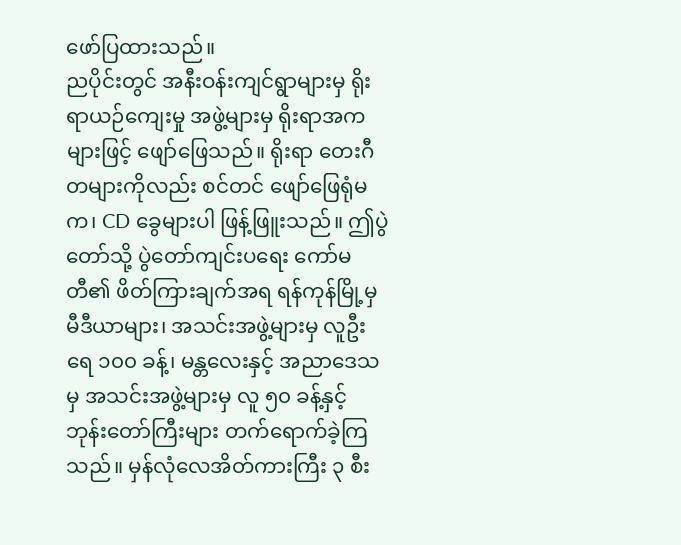ဖော်ပြထားသည်။
ညပိုင်းတွင် အနီးဝန်းကျင်ရွာများမှ ရိုးရာယဉ်ကျေးမှု အဖွဲ့များမှ ရိုးရာအကများဖြင့် ဖျော်ဖြေသည်။ ရိုးရာ တေးဂီတများကိုလည်း စင်တင် ဖျော်ဖြေရုံမက၊ CD ခွေများပါ ဖြန့်ဖြူးသည်။ ဤပွဲတော်သို့ ပွဲတော်ကျင်းပရေး ကော်မတီ၏ ဖိတ်ကြားချက်အရ ရန်ကုန်မြို့မှ မီဒီယာများ၊ အသင်းအဖွဲ့များမှ လူဦးရေ ၁၀၀ ခန့်၊ မန္တလေးနှင့် အညာဒေသမှ အသင်းအဖွဲ့များမှ လူ ၅၀ ခန့်နှင့် ဘုန်းတော်ကြီးများ တက်ရောက်ခဲ့ကြသည်။ မှန်လုံလေအိတ်ကားကြီး ၃ စီး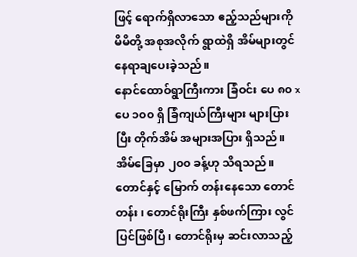ဖြင့် ရောက်ရှိလာသော ဧည့်သည်များကို မိမိတို့ အစုအလိုက် ရွာထဲရှိ အိမ်များတွင် နေရာချပေးခဲ့သည်။
နောင်ထောဝ်ရွာကြီးကား ခြံဝင်း ပေ ၈၀ x ပေ ၁၀၀ ရှိ ခြံကျယ်ကြီးများ များပြားပြီး တိုက်အိမ် အများအပြား ရှိသည်။ အိမ်ခြေမှာ ၂၀၀ ခန့်ဟု သိရသည်။ တောင်နှင့် မြောက် တန်းနေသော တောင်တန်း၊ တောင်ရိုးကြီး နှစ်ဖက်ကြား လွင်ပြင်ဖြစ်ပြီ၊ တောင်ရိုးမှ ဆင်းလာသည့်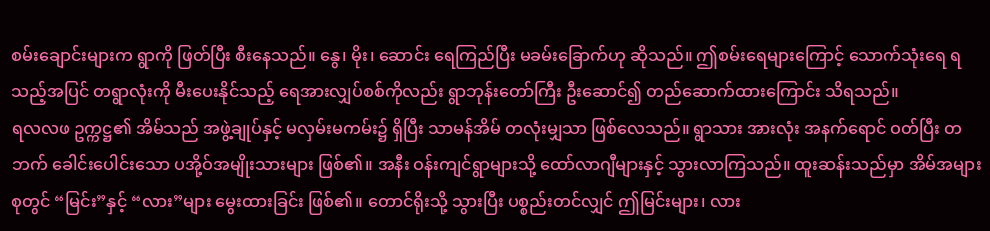စမ်းချောင်းများက ရွာကို ဖြတ်ပြီး စီးနေသည်။ နွေ၊ မိုး၊ ဆောင်း ရေကြည်ပြီး မခမ်းခြောက်ဟု ဆိုသည်။ ဤစမ်းရေများကြောင့် သောက်သုံးရေ ရသည့်အပြင် တရွာလုံးကို မီးပေးနိုင်သည့် ရေအားလျှပ်စစ်ကိုလည်း ရွာဘုန်းတော်ကြီး ဦးဆောင်၍ တည်ဆောက်ထားကြောင်း သိရသည်။
ရလလဖ ဥက္ကဋ္ဌ၏ အိမ်သည် အဖွဲ့ချုပ်နှင့် မလှမ်းမကမ်း၌ ရှိပြီး သာမန်အိမ် တလုံးမျှသာ ဖြစ်လေသည်။ ရွာသား အားလုံး အနက်ရောင် ဝတ်ပြီး တဘက် ခေါင်းပေါင်းသော ပအို့ဝ်အမျိုးသားများ ဖြစ်၏။ အနီး ဝန်းကျင်ရွာများသို့ ထော်လာဂျီများနှင့် သွားလာကြသည်။ ထူးဆန်းသည်မှာ အိမ်အများစုတွင် “မြင်း”နှင့် “လား”များ မွေးထားခြင်း ဖြစ်၏။ တောင်ရိုးသို့ သွားပြီး ပစ္စည်းတင်လျှင် ဤမြင်းများ၊ လား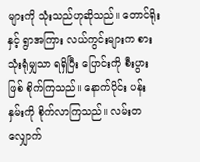များကို သုံးသည်ဟုဆိုသည်။ တောင်ရိုးနှင့် ရွာအကြား လယ်ကွင်းများက စားသုံးရုံမျှသာ ရရှိပြီး ပြောင်းကို စီးပွားဖြစ် စိုက်ကြသည်။ နောက်ပိုင်း ပန်းနှမ်းကို စိုက်လာကြသည်။ လမ်းတလျှောက်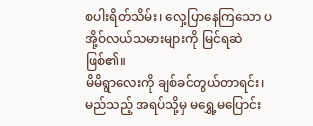စပါးရိတ်သိမ်း၊ လှေ့ပြာနေကြသော ပအို့ဝ်လယ်သမားများကို မြင်ရဆဲဖြစ်၏။
မိမိရွာလေးကို ချစ်ခင်တွယ်တာရင်း၊ မည်သည့် အရပ်သို့မှ မရွှေ့မပြောင်း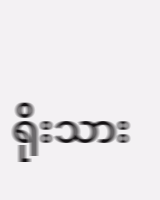ရိုးသား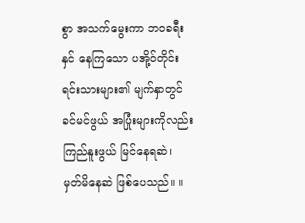စွာ အသက်မွေးကာ ဘဝခရီးနှင် နေကြသော ပအို့ဝ်တိုင်းရင်းသားများ၏ မျက်နှာတွင် ခင်မင်ဖွယ် အပြုံးများကိုလည်း ကြည်နူးဖွယ် မြင်နေရဆဲ၊ မှတ်မိနေဆဲ ဖြစ်ပေသည်။ ။